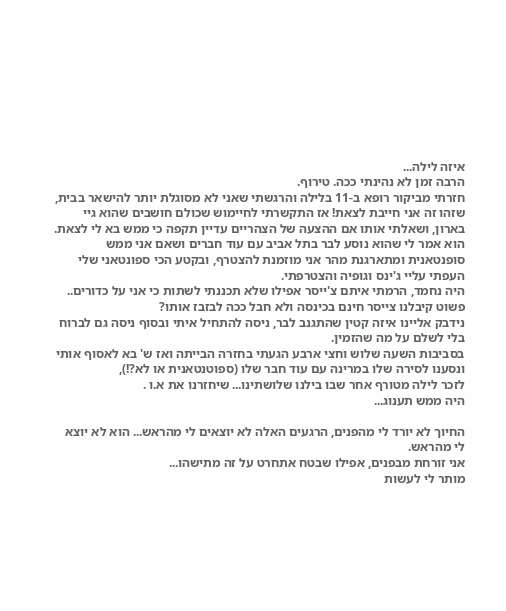איזה לילה...
הרבה זמן לא נהינתי ככה. טירוף.
חזרתי מביקור רופא ב-11 בלילה והרגשתי שאני לא מסוגלת יותר להישאר בבית, שזהו זה אני חייבת לצאת! אז התקשרתי לחיימוש שכולם חושבים שהוא גיי בארון, ושאלתי אותו אם ההצעה של הצהריים עדיין תקפה כי ממש בא לי לצאת. הוא אמר לי שהוא נוסע לבר בתל אביב עם עוד חברים ושאם אני ממש סופנטאנית ומתארגנת מהר אני מוזמנת להצטרף, ובקטע הכי ספונטאני שלי העפתי עליי ג'ינס וגופיה והצטרפתי.
היה נחמד, הרמתי איתם צ'ייסר אפילו שלא תכננתי לשתות כי אני על כדורים.. פשוט קיבלנו צייסר חינם בכינסה ולא חבל ככה לבזבז אותו?
נידבק אליינו איזה קטין שהתגנב לבר, ניסה להתחיל איתי ובסוף ניסה גם לברוח בלי לשלם על מה שהזמין.
בסביבות השעה שלוש וחצי ארבע הגעתי בחזרה הבייתה ואז ש' בא לאסוף אותי ונסענו לסירה שלו במרינה עם עוד חבר שלו (ספוטנטאנית או לא?!),
לזכר לילה מטורף אחר שבו בילנו שלושתינו... שיחזרנו את א.ו .
היה ממש תענוג...

החיוך לא יורד לי מהפנים, הרגעים האלה לא יוצאים לי מהראש... הוא לא יוצא לי מהראש.
אני זורחת מבפנים, אפילו שבטח אתחרט על זה מתישהו...
מותר לי לעשות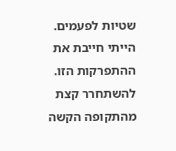שטיות לפעמים.
הייתי חייבת את ההתפרקות הזו. להשתחרר קצת מהתקופה הקשה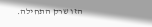הזו שרק התחילה.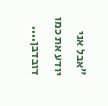"אבל אני יודע את כמו דובדבן....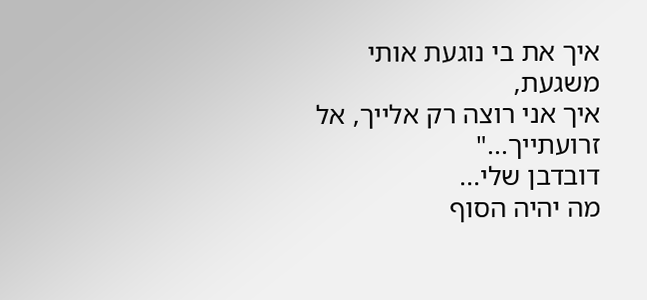איך את בי נוגעת אותי משגעת,
איך אני רוצה רק אלייך, אל זרועתייך..."
דובדבן שלי...
מה יהיה הסוף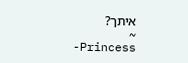איתך?
~
-Princess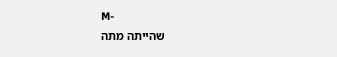M-
שהייתה מתה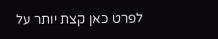לפרט כאן קצת יותר על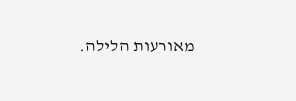מאורעות הלילה.